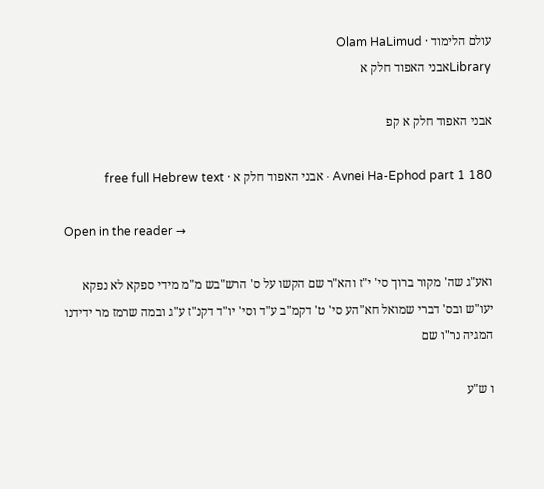עולם הלימוד · Olam HaLimud
Libraryאבני האפוד חלק א

אבני האפוד חלק א קפ

Avnei Ha-Ephod part 1 180 · אבני האפוד חלק א · free full Hebrew text

Open in the reader →

ואע"ג שה' מקור ברוך סי' י"ז והא"ר שם הקשו על ס' הרש"בש מ"מ מידי ספקא לא נפקא יעו"ש ובס' דברי שמואל חא"הע סי' ט' דקמ"ב ע"ד וסי' יו"ד דקנ"ז ע"ג ובמה שרמז מר ידידנו המגיה נר"ו שם

ו ש"ע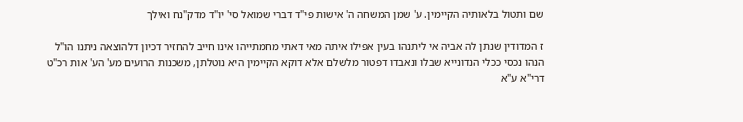שם ותטול בלאותיה הקיימין. ע' שמן המשחה ה' אישות פי"ד דברי שמואל סי' יו"ד מדק"נח ואילך

ז המדודין שנתן לה אביה אי ליתנהו בעין אפילו איתה מאי דאתי מחמתייהו אינו חייב להחזיר דכיון דלהוצאה ניתנו הו"ל הנהו נכסי ככלי הנדונייא שבלו ונאבדו דפטור מלשלם אלא דוקא הקיימין היא נוטלתן, משכנות הרועים מע' הע' אות רכ"ט דרי"א ע"א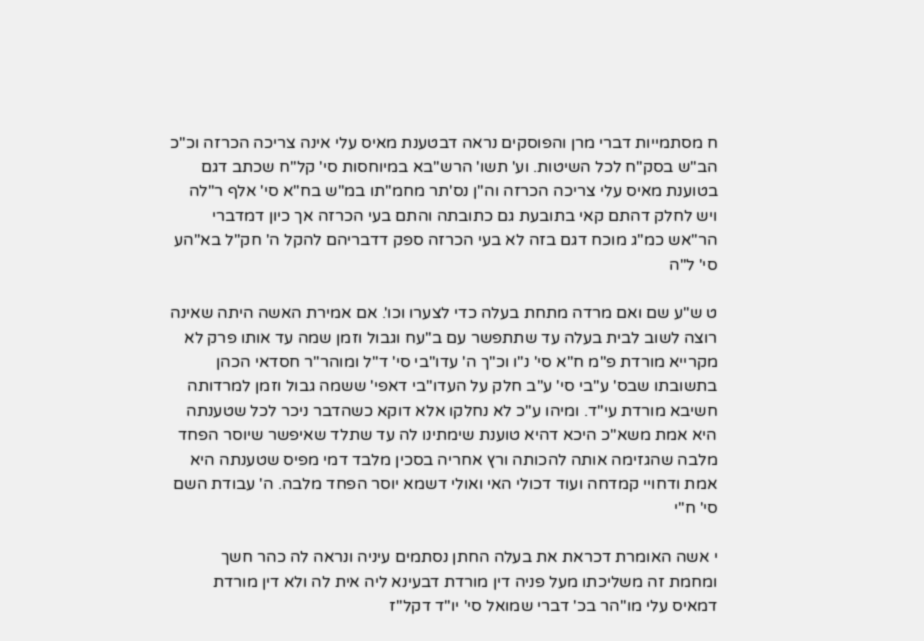ח מסתמייות דברי מרן והפוסקים נראה דבטענת מאיס עלי אינה צריכה הכרזה וכ"כ הב"ש בסק"ח לכל השיטות. וע' תשו' הרש"בא במיוחסות סי' קל"ח שכתב דגם בטוענת מאיס עלי צריכה הכרזה וה"ן נס'תר מחמ"תו במ"ש בח"א סי' אלף ר"לה ויש לחלק דהתם קאי בתובעת גם כתובתה והתם בעי הכרזה אך כיון דמדברי הר"אש כמ"ג מוכח דגם בזה לא בעי הכרזה ספק דדבריהם להקל ה' חק"ל בא"הע סי' ל"ה

ט ש"ע שם ואם מרדה מתחת בעלה כדי לצערו וכו'. אם אמירת האשה היתה שאינה רוצה לשוב לבית בעלה עד שתתפשר עם ב''עח וגבול וזמן שמה עד אותו פרק לא מקרייא מורדת פ"מ ח"א סי' נ"ו וכ"ך ה' עדו"בי סי' ד"ל ומוהר"ר חסדאי הכהן בתשובתו שבס' ע"בי סי' ע"ב חלק על העדו"בי דאפי' ששמה גבול וזמן למרדותה חשיבא מורדת עי"ד. ומיהו ע"כ לא נחלקו אלא דוקא כשהדבר ניכר לכל שטענתה היא אמת משא"כ היכא דהיא טוענת שימתינו לה עד שתלד שאיפשר שיוסר הפחד מלבה שהגזימה אותה להכותה ורץ אחריה בסכין מלבד דמי מפיס שטענתה היא אמת ודחויי קמדחה ועוד דכולי האי ואולי דשמא יוסר הפחד מלבה. ה' עבודת השם סי' ח"י

י אשה האומרת דכראת את בעלה החתן נסתמים עיניה ונראה לה כהר חשך ומחמת זה משליכתו מעל פניה דין מורדת דבעינא ליה אית לה ולא דין מורדת דמאיס עלי מו"הר בכ' דברי שמואל סי' יו"ד דקל''ז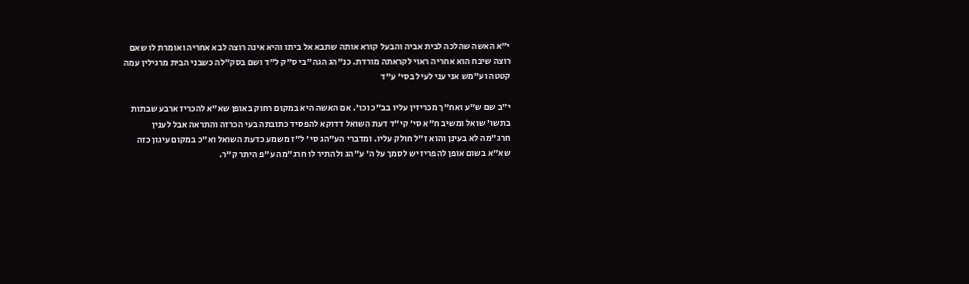י"א האשה שהלכה לבית אביה והבעל קורא אותה שתבא אל ביתו והיא אינה רוצה לבא אחריה ואומרת לו שאם רוצה שיבח הוא אחריה ראוי לקראתה מורדת. כנ"הג הגה"בי ס"ק ל"ד ושם בסק"לה כשבני הבית מרגילין עמה קטטה וע"מש אני עני לעיל בסי' ע"ד

י"ב שם ש"ע ואח"ך מכריזין עליו בב"כ וכו'. אם האשה היא במקום רחוק באופן שא"א להכריז ארבע שבתות בתשו' שואל ומשיב ח"א סי' קי"ד דעת השואל דדוקא להפסיד כתובתה בעי הכרזה והתראה אבל לענין חרג"מה לא בעינן והוא ז"ל חולק עליו. ומדברי הע"הג סי' ל"ז משמע כדעת השואל וא"כ במקום עיגון כזה שא"א בשום אופן להפריז יש לסמך על ה' ע"הג ולהתיר לו חרג"מה ע"פ היתר ק"ר.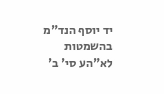יד יוסף הנד"מ בהשמטות לא"הע סי' ב'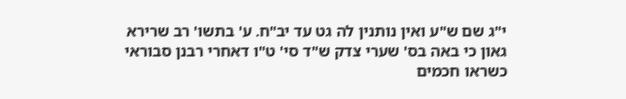י"ג שם ש"ע ואין נותנין לה גט עד יב"ח. ע' בתשו' רב שרירא גאון כי באה בס' שערי צדק ש"ד סי' ט"ו דאחרי רבנן סבוראי כשראו חכמים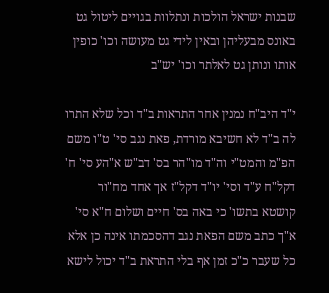שבנות ישראל הולכות ונתלוות בגויים ליטול גט באונס מבעליהן ובאין לידי גט מעושה וכו' כופין אותו ונותן גט לאלתר וכו' יש"ב

י"ד היב"ח נמנין אחר התראות ב"ד וכל שלא התרו לה ב"ד לא חשיבא מורדת, פאת נגב סי' ט"ו משם הפ"מ והמט"י וה"ד מו"הר בס' דב"ש א"הע סי' ח' דקל"ח ע"ד וסי' יו"ד דקל"ז אך אחד מח"ור קושטא בתשו' כי באה בס' חיים ושלום ח"א סי' א"ך כתב משם הפאת נגב דהסכמתו אינה כן אלא כל שעבר כ"כ זמן אף בלי התראת ב"ד יכול לישא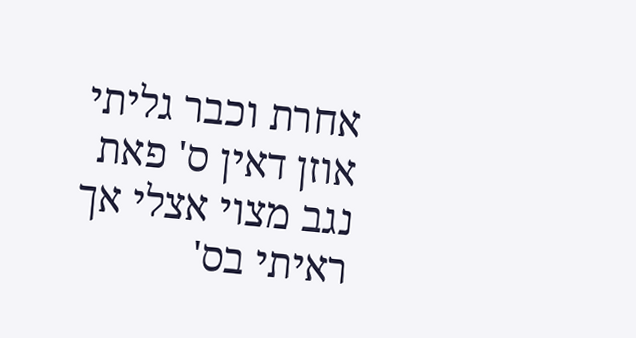אחרת וכבר גליתי אוזן דאין ס' פאת נגב מצוי אצלי אך ראיתי בס'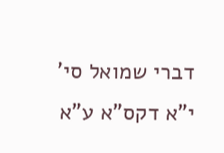דברי שמואל סי' י"א דקס"א ע"א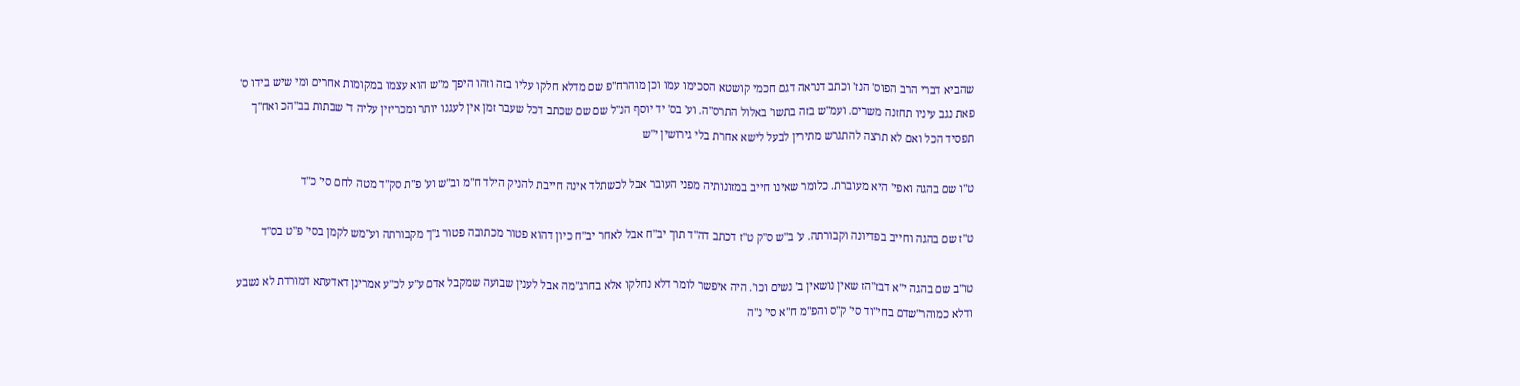שהביא דברי הרב הפוס' הנז' וכתב דנראה דגם חכמי קושטא הסכימו עמו וכן מוהרח"פ שם מדלא חלקו עליו בזה וזהו היפך מ"ש הוא עצמו במקומות אחרים ומי שיש בידו ס' פאת נגב עיניו תחזנה משרים. ועמ"ש בזה בתשו' באלול התרס"ה. וע' בס' יד יוסף הנ"ל שם שם שכתב דכל שעבר זמן אין לעגנו יותר ומכריזין עליה ד' שבתות בב"הכ ואח"ך תפסיד הכל ואם לא תרצה להתגרש מתירין לבעל לישא אחרת בלי גירושין י"ש

ט"ו שם בהגה ואפי' היא מעוברת. כלומר שאינו חייב במזונותיה מפני העובר אבל לכשתלד אינה חייבת להניק הילד ח"מ וב"ש וע' פ"ת סק"ד מטה לחם סי' כ"ד

ט"ז שם בהגה וחייב בפדיונה וקבורתה. ע' ב"ש ס"ק ט"ז דכתב דה"ד תוך יב"ח אבל לאחר יב"ח כיון דהוא פטור מכתובה פטור ג"ך מקבורתה וע"מש לקמן בסי' פ"ט בס"ד

טו"ב שם בהגה י"א דבז"הז שאין נושאין ב' נשים וכו'. היה איפשר לומר דלא נחלקו אלא בחרג"מה אבל לענין שבועה שמקבל אדם ע"ע לכ"ע אמרינן דאדעתא דמורדת לא נשבע ודלא כמוהר"שדם בחי"וד סי' ק"ס והפ"מ ח"א סי' נ"ה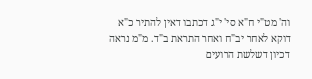וה' מט"י ח"א סי' י"ג דכתבו דאין להתיר כ"א דוקא לאחר יב"ח ואחר התראת ב"ד. מ"מ נראה דכיון דשלשת הרועים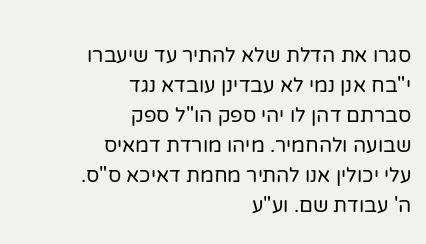סגרו את הדלת שלא להתיר עד שיעברו י"בח אנן נמי לא עבדינן עובדא נגד סברתם דהן לו יהי ספק הו"ל ספק שבועה ולהחמיר. מיהו מורדת דמאיס עלי יכולין אנו להתיר מחמת דאיכא ס"ס. ה' עבודת שם. וע"ע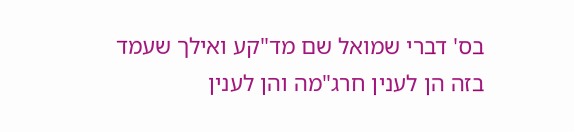בס' דברי שמואל שם מד"קע ואילך שעמד בזה הן לענין חרג"מה והן לענין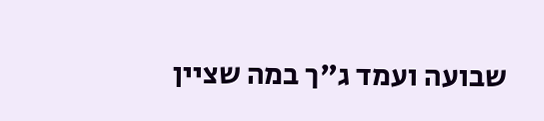שבועה ועמד ג"ך במה שציין